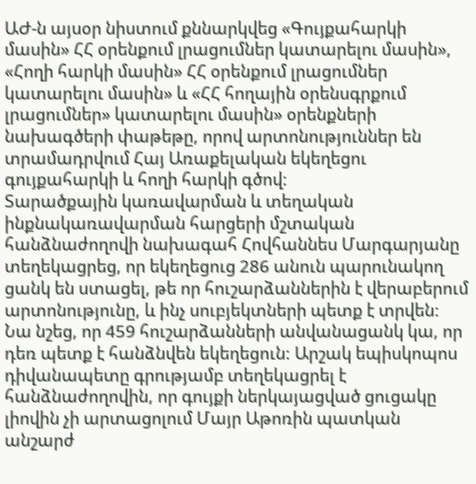ԱԺ-ն այսօր նիստում քննարկվեց «Գույքահարկի մասին» ՀՀ օրենքում լրացումներ կատարելու մասին», «Հողի հարկի մասին» ՀՀ օրենքում լրացումներ կատարելու մասին» և «ՀՀ հողային օրենսգրքում լրացումներ» կատարելու մասին» օրենքների նախագծերի փաթեթը, որով արտոնություններ են տրամադրվում Հայ Առաքելական եկեղեցու գույքահարկի և հողի հարկի գծով:
Տարածքային կառավարման և տեղական ինքնակառավարման հարցերի մշտական հանձնաժողովի նախագահ Հովհաննես Մարգարյանը տեղեկացրեց, որ եկեղեցուց 286 անուն պարունակող ցանկ են ստացել, թե որ հուշարձաններին է վերաբերում արտոնությունը, և ինչ սուբյեկտների պետք է տրվեն: Նա նշեց, որ 459 հուշարձանների անվանացանկ կա, որ դեռ պետք է հանձնվեն եկեղեցուն: Արշակ եպիսկոպոս դիվանապետը գրությամբ տեղեկացրել է հանձնաժողովին, որ գույքի ներկայացված ցուցակը լիովին չի արտացոլում Մայր Աթոռին պատկան անշարժ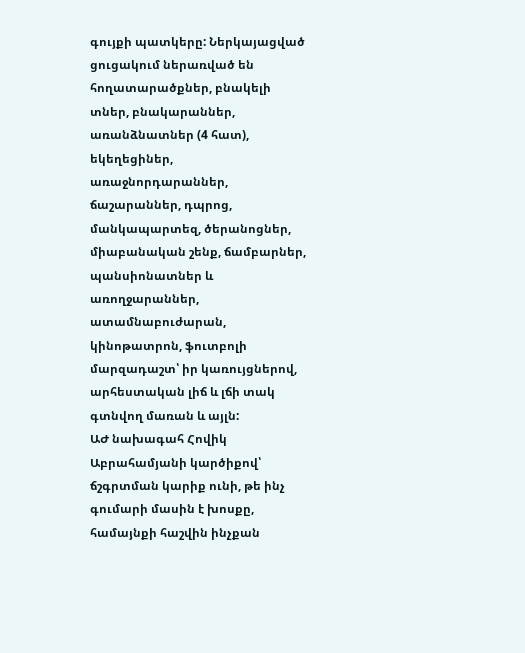գույքի պատկերը: Ներկայացված ցուցակում ներառված են հողատարածքներ, բնակելի տներ, բնակարաններ, առանձնատներ (4 հատ), եկեղեցիներ, առաջնորդարաններ, ճաշարաններ, դպրոց, մանկապարտեզ, ծերանոցներ, միաբանական շենք, ճամբարներ, պանսիոնատներ և առողջարաններ, ատամնաբուժարան, կինոթատրոն, ֆուտբոլի մարզադաշտ՝ իր կառույցներով, արհեստական լիճ և լճի տակ գտնվող մառան և այլն:
ԱԺ նախագահ Հովիկ Աբրահամյանի կարծիքով՝ ճշգրտման կարիք ունի, թե ինչ գումարի մասին է խոսքը, համայնքի հաշվին ինչքան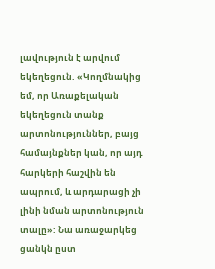լավություն է արվում եկեղեցուն. «Կողմնակից եմ, որ Առաքելական եկեղեցուն տանք արտոնություններ, բայց համայնքներ կան, որ այդ հարկերի հաշվին են ապրում, և արդարացի չի լինի նման արտոնություն տալը»: Նա առաջարկեց ցանկն ըստ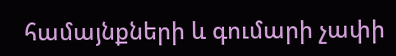համայնքների և գումարի չափի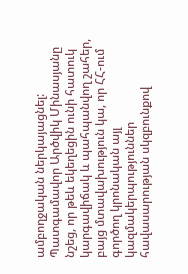ամբողջական ներկայացնել:
Պատգամավոր Արծվիկ Մինասյանը նշեց, որ թեև եկեղեցին ունի հատուկ կարգավիճակ և պահպանվող շահեր, բայց մտավախություն կա, որ ՀՀ-ում գործող կրոնական այլ կազմակերպություններ հավասարության սկզբունքով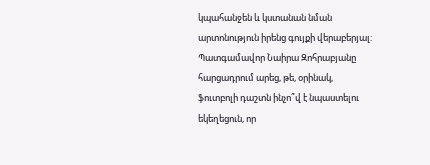կպահանջեն և կստանան նման արտոնություն իրենց գույքի վերաբերյալ:
Պատգամավոր Նաիրա Զոհրաբյանը հարցադրում արեց, թե, օրինակ, ֆուտբոլի դաշտն ինչո՞վ է նպաստելու եկեղեցուն, որ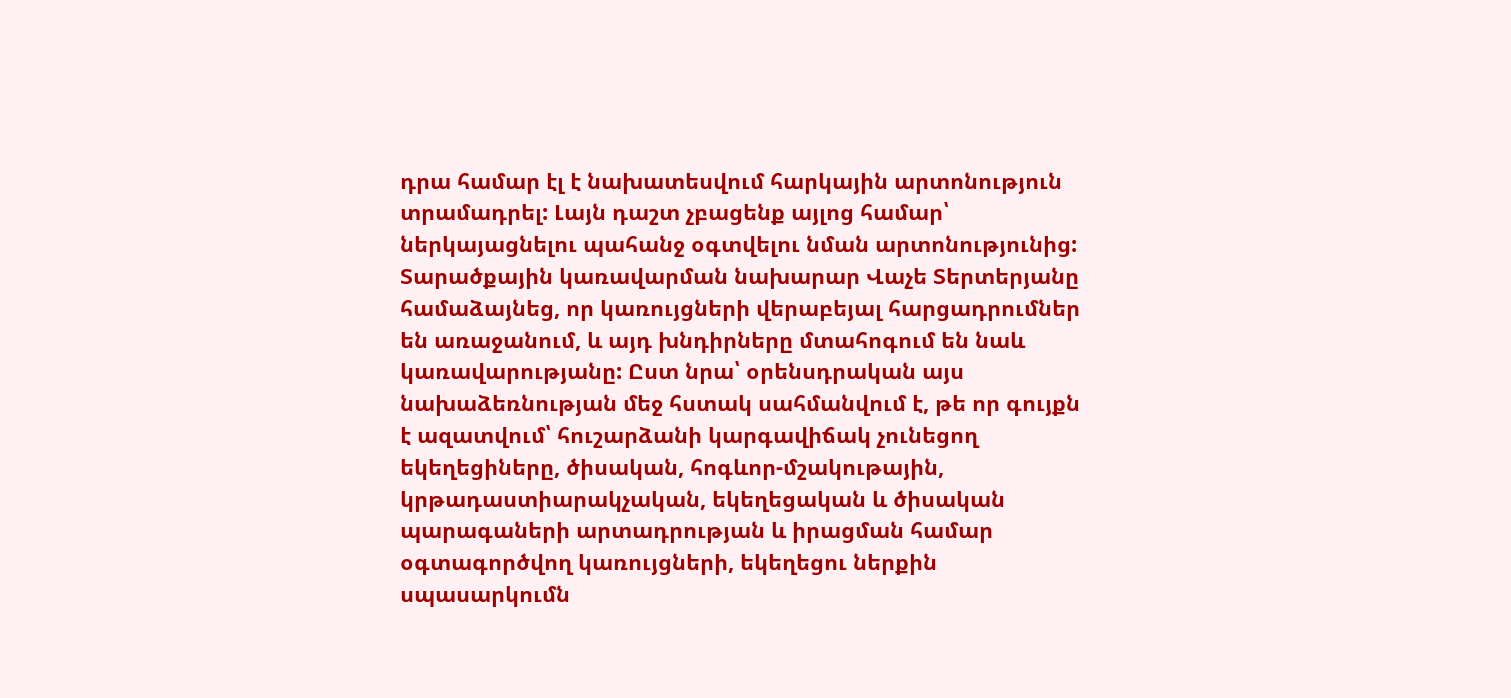դրա համար էլ է նախատեսվում հարկային արտոնություն տրամադրել: Լայն դաշտ չբացենք այլոց համար՝ ներկայացնելու պահանջ օգտվելու նման արտոնությունից:
Տարածքային կառավարման նախարար Վաչե Տերտերյանը համաձայնեց, որ կառույցների վերաբեյալ հարցադրումներ են առաջանում, և այդ խնդիրները մտահոգում են նաև կառավարությանը: Ըստ նրա՝ օրենսդրական այս նախաձեռնության մեջ հստակ սահմանվում է, թե որ գույքն է ազատվում՝ հուշարձանի կարգավիճակ չունեցող եկեղեցիները, ծիսական, հոգևոր-մշակութային, կրթադաստիարակչական, եկեղեցական և ծիսական պարագաների արտադրության և իրացման համար օգտագործվող կառույցների, եկեղեցու ներքին սպասարկումն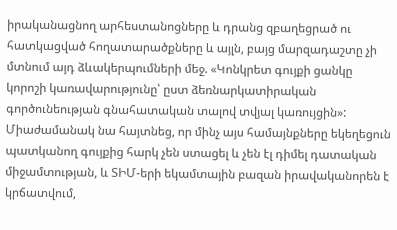իրականացնող արհեստանոցները և դրանց զբաղեցրած ու հատկացված հողատարածքները և այլն, բայց մարզադաշտը չի մտնում այդ ձևակերպումների մեջ. «Կոնկրետ գույքի ցանկը կորոշի կառավարությունը՝ ըստ ձեռնարկատիրական գործունեության գնահատական տալով տվյալ կառույցին»: Միաժամանակ նա հայտնեց, որ մինչ այս համայնքները եկեղեցուն պատկանող գույքից հարկ չեն ստացել և չեն էլ դիմել դատական միջամտության, և ՏԻՄ-երի եկամտային բազան իրավականորեն է կրճատվում,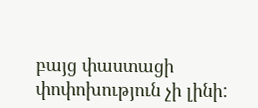բայց փաստացի փոփոխություն չի լինի: